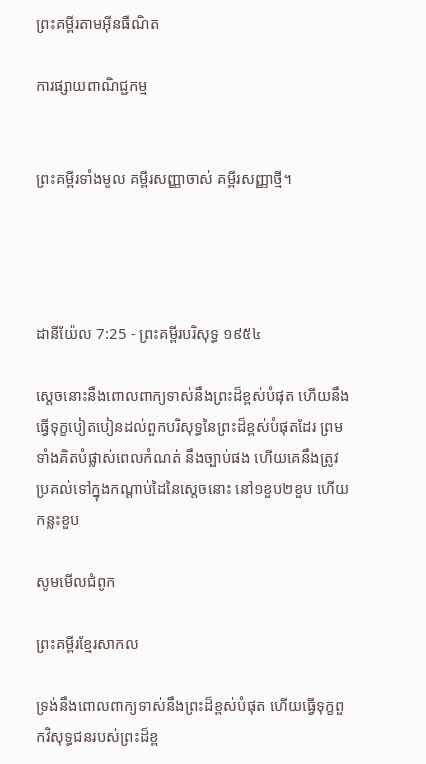ព្រះគម្ពីរតាមអ៊ីនធឺណិត

ការផ្សាយពាណិជ្ជកម្ម


ព្រះគម្ពីរទាំងមូល គម្ពីរសញ្ញាចាស់ គម្ពីរសញ្ញាថ្មី។




ដានី‌យ៉ែល 7:25 - ព្រះគម្ពីរបរិសុទ្ធ ១៩៥៤

ស្តេចនោះនឹងពោលពាក្យទាស់នឹងព្រះដ៏ខ្ពស់បំផុត ហើយនឹងធ្វើទុក្ខបៀត‌បៀនដល់ពួកបរិសុទ្ធនៃព្រះដ៏ខ្ពស់បំផុតដែរ ព្រមទាំងគិតបំផ្លាស់ពេលកំណត់ នឹងច្បាប់ផង ហើយគេនឹងត្រូវប្រគល់ទៅក្នុងកណ្តាប់ដៃនៃស្តេចនោះ នៅ១ខួប២ខួប ហើយកន្លះខួប

សូមមើលជំពូក

ព្រះគម្ពីរខ្មែរសាកល

ទ្រង់នឹងពោលពាក្យទាស់នឹងព្រះដ៏ខ្ពស់បំផុត ហើយធ្វើទុក្ខពួកវិសុទ្ធជនរបស់ព្រះដ៏ខ្ព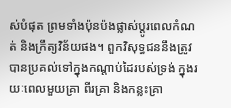ស់បំផុត ព្រមទាំងប៉ុនប៉ងផ្លាស់ប្ដូរពេលកំណត់ និងក្រឹត្យវិន័យផង។ ពួកវិសុទ្ធជននឹងត្រូវបានប្រគល់ទៅក្នុងកណ្ដាប់ដៃរបស់ទ្រង់ ក្នុងរយៈពេលមួយគ្រា ពីរគ្រា និងកន្លះគ្រា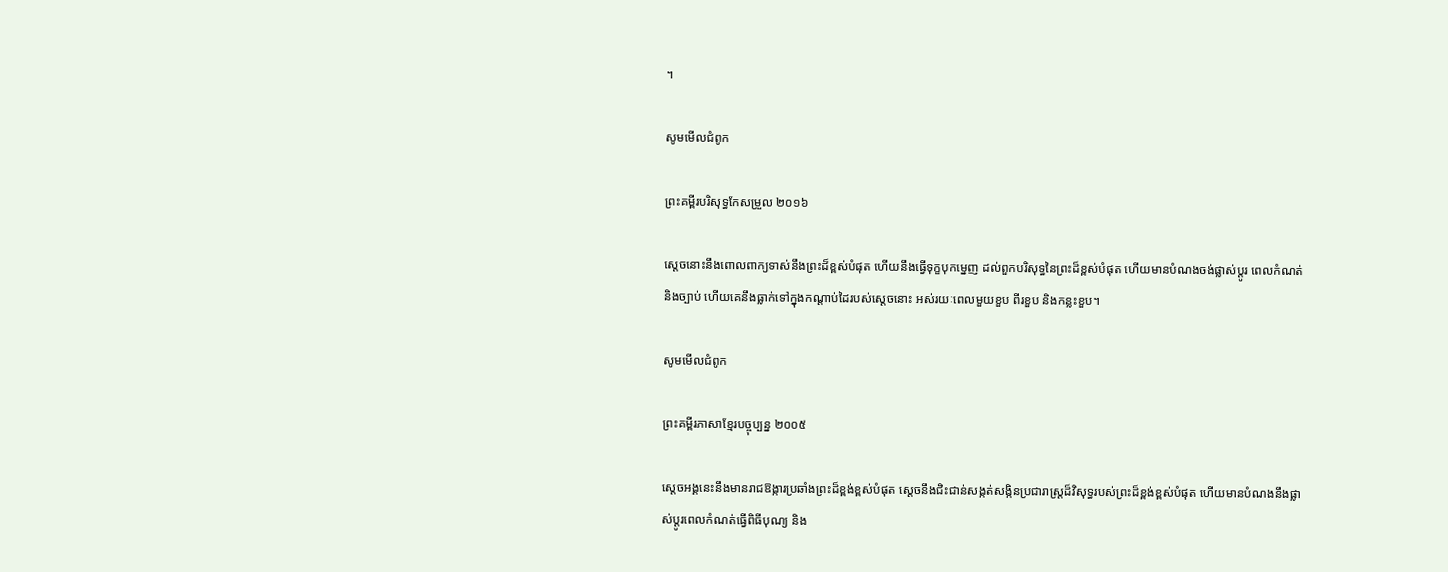។

សូមមើលជំពូក

ព្រះគម្ពីរបរិសុទ្ធកែសម្រួល ២០១៦

ស្តេចនោះនឹងពោលពាក្យទាស់នឹងព្រះដ៏ខ្ពស់បំផុត ហើយនឹងធ្វើទុក្ខបុកម្នេញ ដល់ពួកបរិសុទ្ធនៃព្រះដ៏ខ្ពស់បំផុត ហើយមានបំណងចង់ផ្លាស់ប្ដូរ ពេលកំណត់ និងច្បាប់ ហើយគេនឹងធ្លាក់ទៅក្នុងកណ្ដាប់ដៃរបស់ស្តេចនោះ អស់រយៈពេលមួយខួប ពីរខួប និងកន្លះខួប។

សូមមើលជំពូក

ព្រះគម្ពីរភាសាខ្មែរបច្ចុប្បន្ន ២០០៥

ស្ដេចអង្គនេះនឹងមានរាជ‌ឱង្ការប្រឆាំងព្រះដ៏ខ្ពង់‌ខ្ពស់បំផុត ស្ដេចនឹងជិះ‌ជាន់សង្កត់‌សង្កិនប្រជា‌រាស្ត្រដ៏វិសុទ្ធរបស់ព្រះដ៏ខ្ពង់‌ខ្ពស់បំផុត ហើយមានបំណងនឹងផ្លាស់ប្ដូរពេលកំណត់ធ្វើពិធីបុណ្យ និង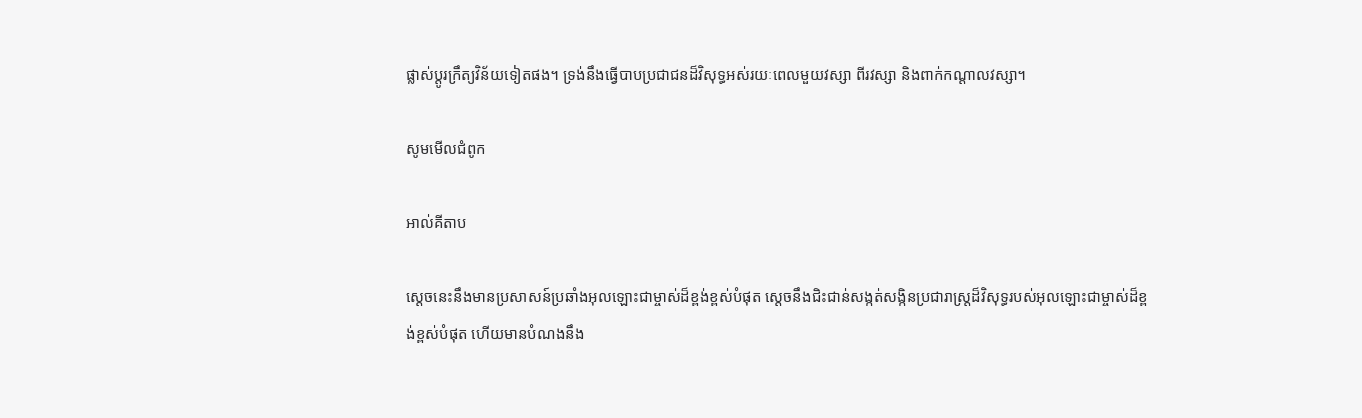ផ្លាស់ប្ដូរក្រឹត្យ‌វិន័យទៀតផង។ ទ្រង់នឹងធ្វើបាបប្រជា‌ជនដ៏វិសុទ្ធអស់រយៈពេលមួយវស្សា ពីរវស្សា និងពាក់កណ្ដាលវស្សា។

សូមមើលជំពូក

អាល់គីតាប

ស្ដេចនេះនឹងមានប្រសាសន៍ប្រឆាំងអុលឡោះជាម្ចាស់ដ៏ខ្ពង់‌ខ្ពស់បំផុត ស្ដេចនឹងជិះ‌ជាន់សង្កត់‌សង្កិនប្រជា‌រាស្ត្រដ៏‌វិសុទ្ធរបស់អុលឡោះជាម្ចាស់ដ៏ខ្ពង់‌ខ្ពស់បំផុត ហើយមានបំណងនឹង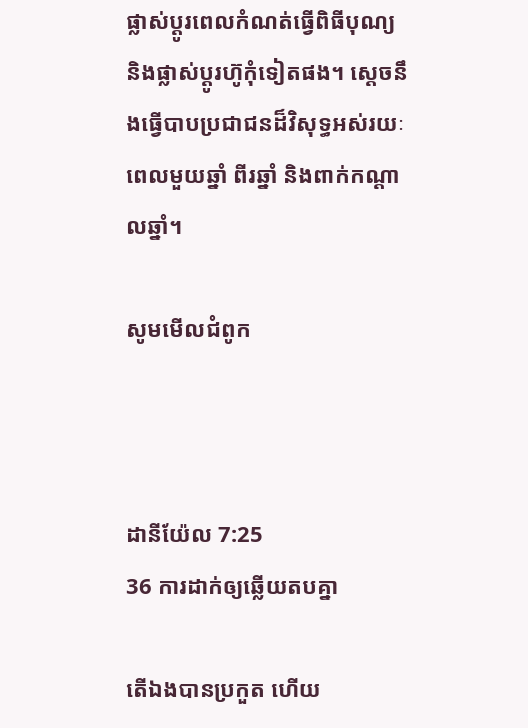ផ្លាស់ប្ដូរពេលកំណត់ធ្វើពិធីបុណ្យ និងផ្លាស់ប្ដូរហ៊ូកុំទៀតផង។ ស្តេចនឹងធ្វើបាបប្រជា‌ជនដ៏‌វិសុទ្ធអស់រយៈពេលមួយឆ្នាំ ពីរឆ្នាំ និងពាក់កណ្ដាលឆ្នាំ។

សូមមើលជំពូក



ដានី‌យ៉ែល 7:25
36 ការដាក់ឲ្យឆ្លើយតបគ្នា

តើឯងបានប្រកួត ហើយ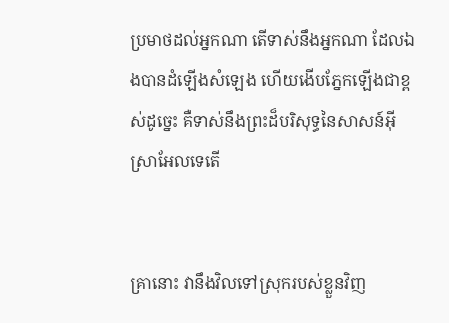ប្រមាថដល់អ្នកណា តើទាស់នឹងអ្នកណា ដែលឯងបានដំឡើងសំឡេង ហើយងើបភ្នែកឡើងជាខ្ពស់ដូច្នេះ គឺទាស់នឹងព្រះដ៏បរិសុទ្ធនៃសាសន៍អ៊ីស្រាអែលទេតើ


គ្រានោះ វានឹងវិលទៅស្រុករបស់ខ្លួនវិញ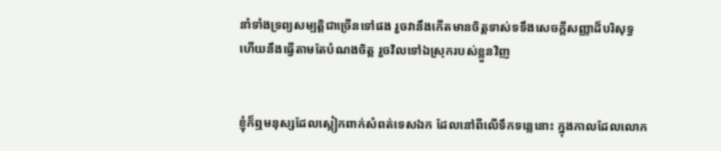នាំទាំងទ្រព្យសម្បត្តិជាច្រើនទៅផង រួចវានឹងកើតមានចិត្តទាស់ទទឹងសេចក្ដីសញ្ញាដ៏បរិសុទ្ធ ហើយនឹងធ្វើតាមតែបំណងចិត្ត រួចវិលទៅឯស្រុករបស់ខ្លួនវិញ


ខ្ញុំក៏ឮមនុស្សដែលស្លៀក‌ពាក់សំពត់ទេសឯក ដែលនៅពីលើទឹកទន្លេនោះ ក្នុងកាលដែលលោក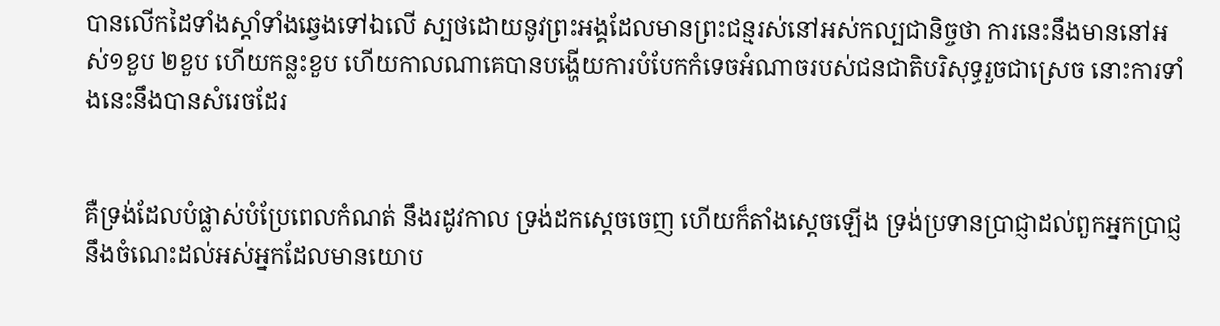បានលើកដៃទាំងស្តាំទាំងឆ្វេងទៅឯលើ ស្បថដោយនូវព្រះ‌អង្គដែលមានព្រះ‌ជន្មរស់នៅអស់‌កល្ប‌ជានិច្ចថា ការនេះនឹងមាននៅអស់១ខួប ២ខួប ហើយកន្លះខួប ហើយកាលណាគេបានបង្ហើយការបំបែកកំទេចអំណាចរបស់ជន‌ជាតិបរិសុទ្ធរួចជាស្រេច នោះការទាំងនេះនឹងបានសំរេចដែរ


គឺទ្រង់ដែលបំផ្លាស់បំប្រែពេលកំណត់ នឹងរដូវកាល ទ្រង់ដកស្តេចចេញ ហើយក៏តាំងស្តេចឡើង ទ្រង់ប្រទានប្រាជ្ញាដល់ពួកអ្នកប្រាជ្ញ នឹងចំណេះដល់អស់អ្នកដែលមានយោប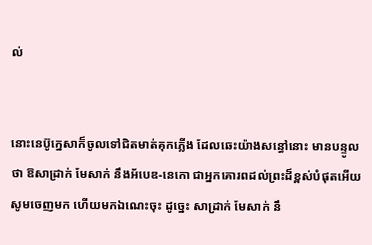ល់


នោះនេប៊ូ‌ក្នេសាក៏ចូលទៅជិតមាត់គុកភ្លើង ដែលឆេះយ៉ាងសន្ធៅនោះ មានបន្ទូលថា ឱសាដ្រាក់ មែសាក់ នឹងអ័បេឌ-នេកោ ជាអ្នកគោរពដល់ព្រះដ៏ខ្ពស់បំផុតអើយ សូមចេញមក ហើយមកឯណេះចុះ ដូច្នេះ សាដ្រាក់ មែសាក់ នឹ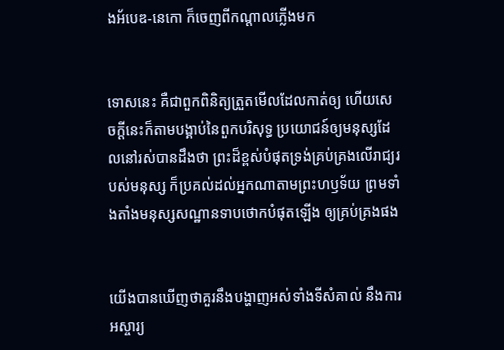ងអ័បេឌ-នេកោ ក៏ចេញពីកណ្តាលភ្លើងមក


ទោសនេះ គឺជាពួកពិនិត្យត្រួតមើលដែលកាត់ឲ្យ ហើយសេចក្ដីនេះក៏តាមបង្គាប់នៃពួកបរិសុទ្ធ ប្រយោជន៍ឲ្យមនុស្សដែលនៅរស់បានដឹងថា ព្រះដ៏ខ្ពស់បំផុតទ្រង់គ្រប់‌គ្រងលើរាជ្យរបស់មនុស្ស ក៏ប្រគល់ដល់អ្នកណាតាមព្រះ‌ហឫទ័យ ព្រមទាំងតាំងមនុស្សសណ្ឋានទាបថោកបំផុតឡើង ឲ្យគ្រប់‌គ្រងផង


យើងបានឃើញថាគួរនឹងបង្ហាញអស់ទាំងទីសំគាល់ នឹងការអស្ចារ្យ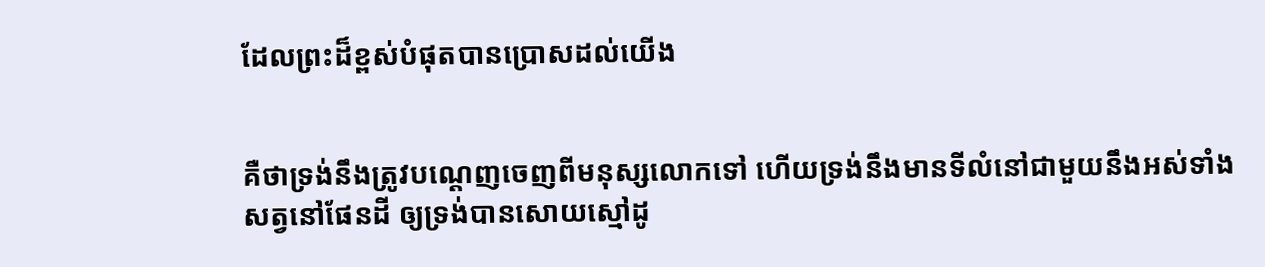ដែលព្រះដ៏ខ្ពស់បំផុតបានប្រោសដល់យើង


គឺថាទ្រង់នឹងត្រូវបណ្តេញចេញពីមនុស្សលោកទៅ ហើយទ្រង់នឹងមានទីលំនៅជាមួយនឹងអស់ទាំងសត្វនៅផែនដី ឲ្យទ្រង់បានសោយស្មៅដូ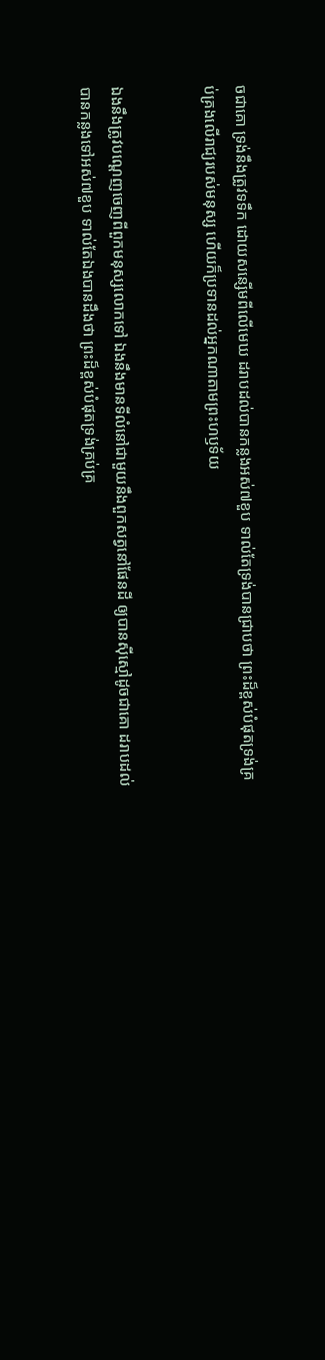ចជាគោ ទ្រង់នឹងត្រូវទទឹក ដោយសន្សើមពីលើមេឃ ដរាបដល់បានកន្លងអស់៧ខួប ទាល់តែទ្រង់បានជ្រាបថា ព្រះដ៏ខ្ពស់បំផុតទ្រង់គ្រប់‌គ្រងលើរាជ្យរបស់មនុស្ស ហើយក៏ប្រទានដល់អ្នកណាតាមព្រះ‌ហឫទ័យ


ឯងនឹងត្រូវបណ្តេញចេញពីពួកមនុស្សលោកទៅ ឯងនឹងមានទីលំនៅជាមួយនឹងពួកសត្វនៅផែនដី ឲ្យបានស៊ីស្មៅដូចជាគោ ដរាបដល់បានកន្លងទៅអស់៧ខួប ទាល់តែឯងបានដឹងថា ព្រះដ៏ខ្ពស់បំផុតទ្រង់គ្រប់‌គ្រ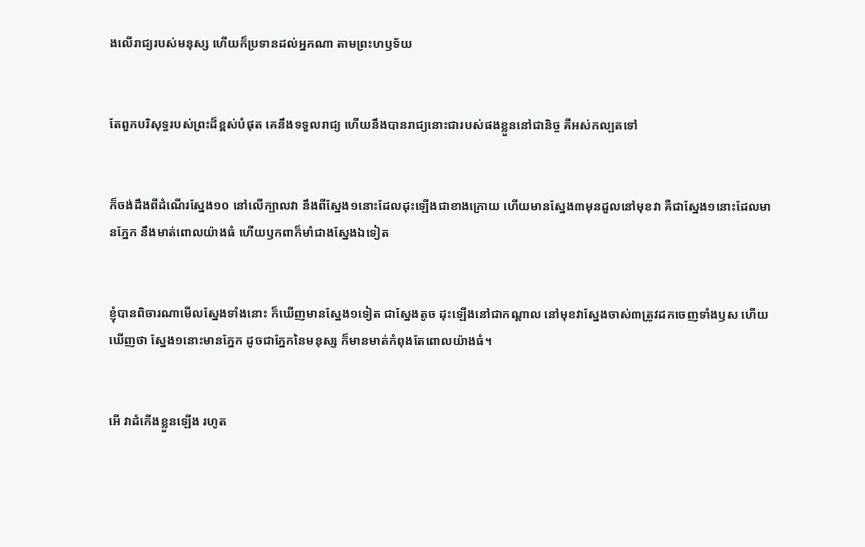ងលើរាជ្យរបស់មនុស្ស ហើយក៏ប្រទានដល់អ្នកណា តាមព្រះ‌ហឫទ័យ


តែពួកបរិសុទ្ធរបស់ព្រះដ៏ខ្ពស់បំផុត គេនឹងទទួលរាជ្យ ហើយនឹងបានរាជ្យនោះជារបស់ផងខ្លួននៅជានិច្ច គឺអស់‌កល្បតទៅ


ក៏ចង់ដឹងពីដំណើរស្នែង១០ នៅលើក្បាលវា នឹងពីស្នែង១នោះដែលដុះឡើងជាខាងក្រោយ ហើយមានស្នែង៣មុនដួលនៅមុខវា គឺជាស្នែង១នោះដែលមានភ្នែក នឹងមាត់ពោលយ៉ាងធំ ហើយឫកពាក៏មាំជាងស្នែងឯទៀត


ខ្ញុំបានពិចារណាមើលស្នែងទាំងនោះ ក៏ឃើញមានស្នែង១ទៀត ជាស្នែងតូច ដុះឡើងនៅជាកណ្តាល នៅមុខវាស្នែងចាស់៣ត្រូវដកចេញទាំងឫស ហើយឃើញថា ស្នែង១នោះមានភ្នែក ដូចជាភ្នែកនៃមនុស្ស ក៏មានមាត់កំពុងតែពោលយ៉ាងធំ។


អើ វាដំកើងខ្លួនឡើង រហូត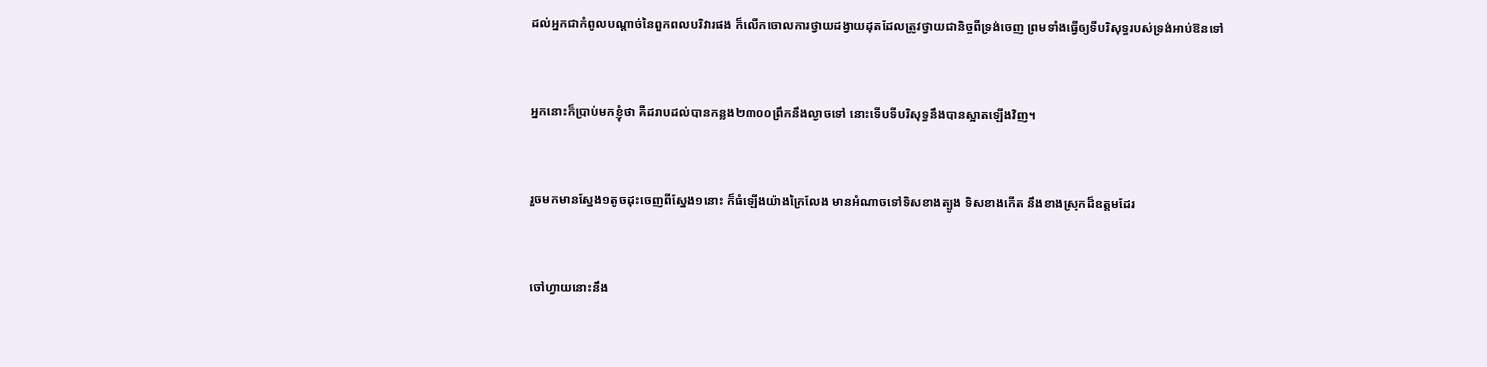ដល់អ្នកជាកំពូលបណ្តាច់នៃពួកពលបរិវារផង ក៏លើកចោលការថ្វាយដង្វាយដុតដែលត្រូវថ្វាយជានិច្ចពីទ្រង់ចេញ ព្រមទាំងធ្វើឲ្យទីបរិសុទ្ធរបស់ទ្រង់អាប់‌ឱនទៅ


អ្នកនោះក៏ប្រាប់មកខ្ញុំថា គឺដរាបដល់បានកន្លង២៣០០ព្រឹកនឹងល្ងាចទៅ នោះទើបទីបរិសុទ្ធនឹងបានស្អាតឡើងវិញ។


រួចមកមានស្នែង១តូចដុះចេញពីស្នែង១នោះ ក៏ធំឡើងយ៉ាងក្រៃ‌លែង មានអំណាចទៅទិសខាងត្បូង ទិសខាងកើត នឹងខាងស្រុកដ៏ឧត្តមដែរ


ចៅហ្វាយនោះនឹង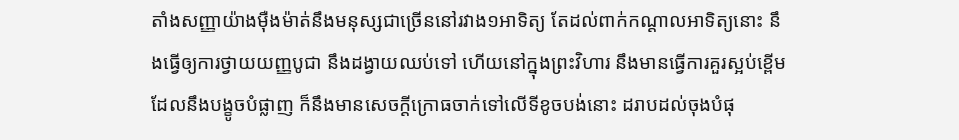តាំងសញ្ញាយ៉ាងម៉ឺង‌ម៉ាត់នឹងមនុស្សជាច្រើននៅរវាង១អាទិត្យ តែដល់ពាក់កណ្តាលអាទិត្យនោះ នឹងធ្វើឲ្យការថ្វាយយញ្ញ‌បូជា នឹងដង្វាយឈប់ទៅ ហើយនៅក្នុងព្រះ‌វិហារ នឹងមានធ្វើការគួរស្អប់ខ្ពើមដែលនឹងបង្ខូចបំផ្លាញ ក៏នឹងមានសេចក្ដីក្រោធចាក់ទៅលើទីខូចបង់នោះ ដរាបដល់ចុងបំផុ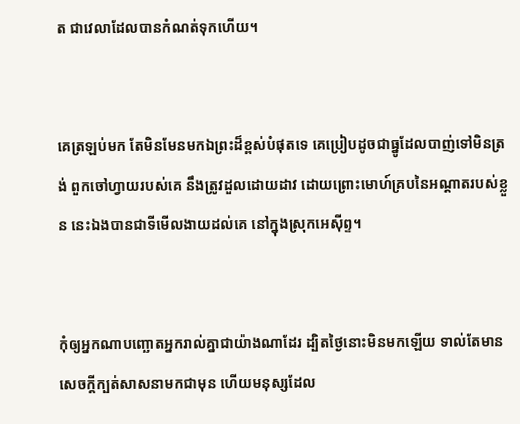ត ជាវេលាដែលបានកំណត់ទុកហើយ។


គេត្រឡប់មក តែមិនមែនមកឯព្រះដ៏ខ្ពស់បំផុតទេ គេប្រៀបដូចជាធ្នូដែលបាញ់ទៅមិនត្រង់ ពួកចៅហ្វាយរបស់គេ នឹងត្រូវដួលដោយដាវ ដោយព្រោះមោហ៍គ្របនៃអណ្តាតរបស់ខ្លួន នេះឯងបានជាទីមើល‌ងាយដល់គេ នៅក្នុងស្រុកអេស៊ីព្ទ។


កុំឲ្យអ្នកណាបញ្ឆោតអ្នករាល់គ្នាជាយ៉ាងណាដែរ ដ្បិតថ្ងៃនោះមិនមកឡើយ ទាល់តែមានសេចក្ដីក្បត់សាសនាមកជាមុន ហើយមនុស្សដែល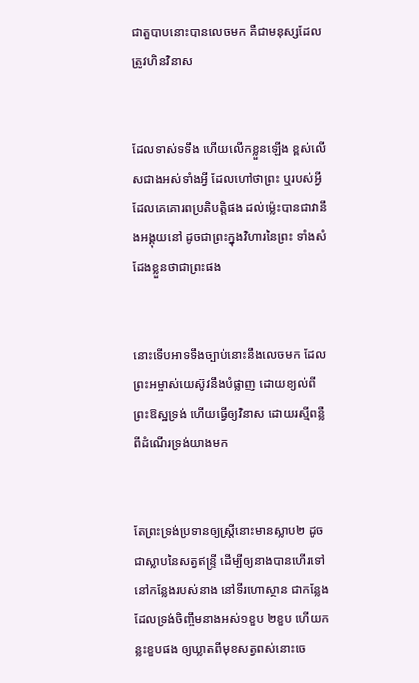ជាតួបាបនោះបានលេចមក គឺជាមនុស្សដែលត្រូវហិន‌វិនាស


ដែលទាស់ទទឹង ហើយលើកខ្លួនឡើង ខ្ពស់លើសជាងអស់ទាំងអ្វី ដែលហៅថាព្រះ ឬរបស់អ្វីដែលគេគោរពប្រតិ‌បត្តិផង ដល់ម៉្លេះបានជាវានឹងអង្គុយនៅ ដូចជាព្រះក្នុងវិហារនៃព្រះ ទាំងសំដែងខ្លួនថាជាព្រះផង


នោះទើបអាទទឹងច្បាប់នោះនឹងលេចមក ដែលព្រះ‌អម្ចាស់យេស៊ូវនឹងបំផ្លាញ ដោយខ្យល់ពីព្រះ‌ឱស្ឋទ្រង់ ហើយធ្វើឲ្យវិនាស ដោយរស្មីពន្លឺពីដំណើរទ្រង់យាងមក


តែព្រះ‌ទ្រង់ប្រទានឲ្យស្ត្រីនោះមានស្លាប២ ដូចជាស្លាបនៃសត្វឥន្ទ្រី ដើម្បីឲ្យនាងបានហើរទៅនៅកន្លែងរបស់នាង នៅទីរហោ‌ស្ថាន ជាកន្លែងដែលទ្រង់ចិញ្ចឹមនាងអស់១ខួប ២ខួប ហើយកន្លះខួបផង ឲ្យឃ្លាតពីមុខសត្វពស់នោះចេ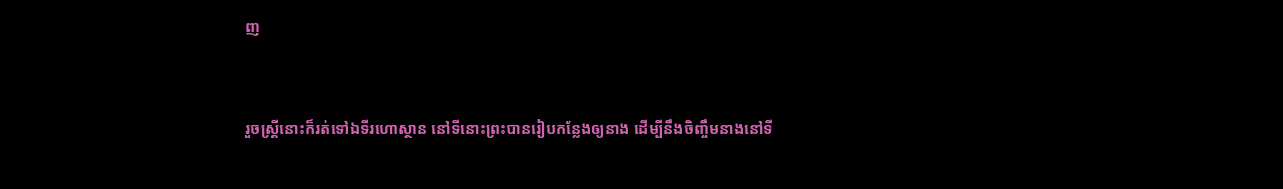ញ


រួចស្ត្រីនោះក៏រត់ទៅឯទីរហោ‌ស្ថាន នៅទីនោះព្រះបានរៀបកន្លែងឲ្យនាង ដើម្បីនឹងចិញ្ចឹមនាងនៅទី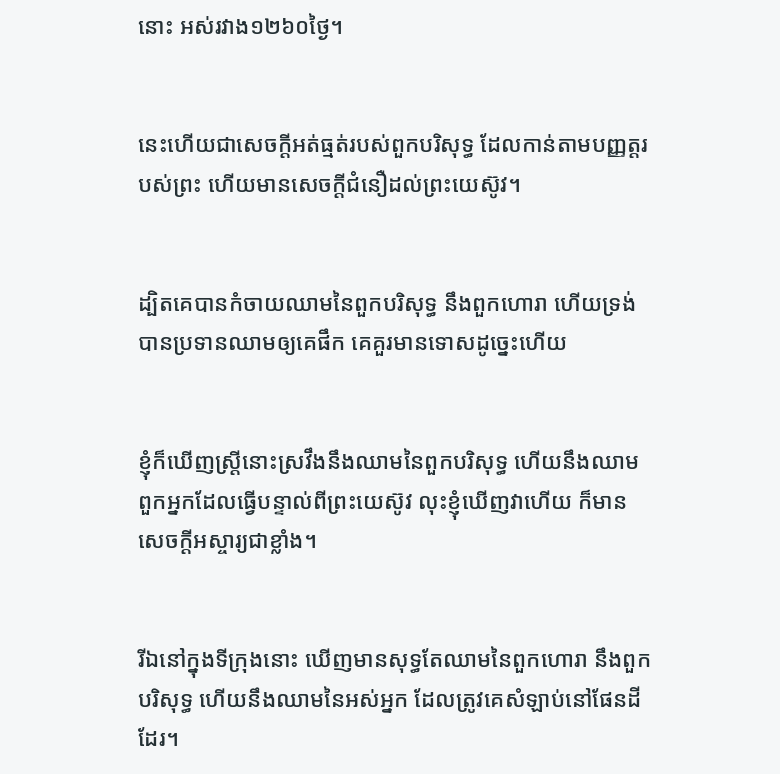នោះ អស់រវាង១២៦០ថ្ងៃ។


នេះហើយជាសេចក្ដីអត់‌ធ្មត់របស់ពួកបរិសុទ្ធ ដែលកាន់តាមបញ្ញត្តរបស់ព្រះ ហើយមានសេចក្ដីជំនឿដល់ព្រះ‌យេស៊ូវ។


ដ្បិតគេបានកំចាយឈាមនៃពួកបរិសុទ្ធ នឹងពួកហោរា ហើយទ្រង់បានប្រទានឈាមឲ្យគេផឹក គេគួរមានទោសដូច្នេះហើយ


ខ្ញុំក៏ឃើញស្ត្រីនោះស្រវឹងនឹងឈាមនៃពួកបរិសុទ្ធ ហើយនឹងឈាមពួកអ្នកដែលធ្វើបន្ទាល់ពីព្រះ‌យេស៊ូវ លុះខ្ញុំឃើញវាហើយ ក៏មានសេចក្ដីអស្ចារ្យជាខ្លាំង។


រីឯនៅក្នុងទីក្រុងនោះ ឃើញមានសុទ្ធតែឈាមនៃពួកហោរា នឹងពួកបរិសុទ្ធ ហើយនឹងឈាមនៃអស់អ្នក ដែលត្រូវគេសំឡាប់នៅផែនដីដែរ។